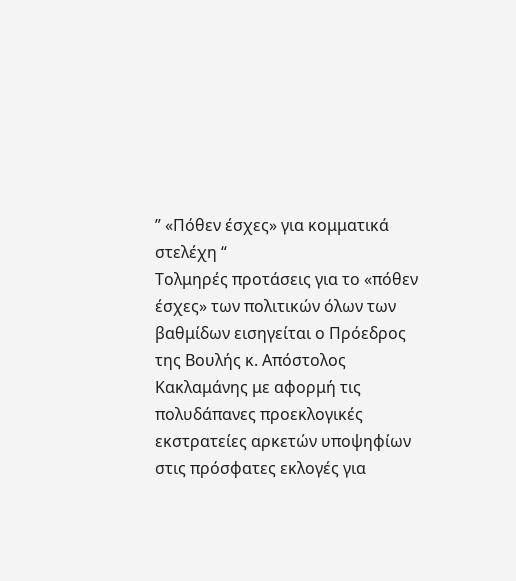” «Πόθεν έσχες» για κομματικά στελέχη “
Τολμηρές προτάσεις για το «πόθεν έσχες» των πολιτικών όλων των βαθμίδων εισηγείται ο Πρόεδρος της Βουλής κ. Απόστολος Κακλαμάνης με αφορμή τις πολυδάπανες προεκλογικές εκστρατείες αρκετών υποψηφίων στις πρόσφατες εκλογές για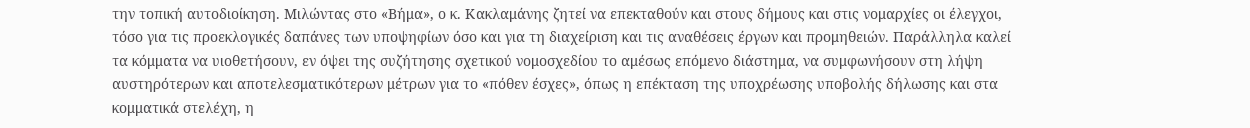την τοπική αυτοδιοίκηση. Μιλώντας στο «Βήμα», ο κ. Κακλαμάνης ζητεί να επεκταθούν και στους δήμους και στις νομαρχίες οι έλεγχοι, τόσο για τις προεκλογικές δαπάνες των υποψηφίων όσο και για τη διαχείριση και τις αναθέσεις έργων και προμηθειών. Παράλληλα καλεί τα κόμματα να υιοθετήσουν, εν όψει της συζήτησης σχετικού νομοσχεδίου το αμέσως επόμενο διάστημα, να συμφωνήσουν στη λήψη αυστηρότερων και αποτελεσματικότερων μέτρων για το «πόθεν έσχες», όπως η επέκταση της υποχρέωσης υποβολής δήλωσης και στα κομματικά στελέχη, η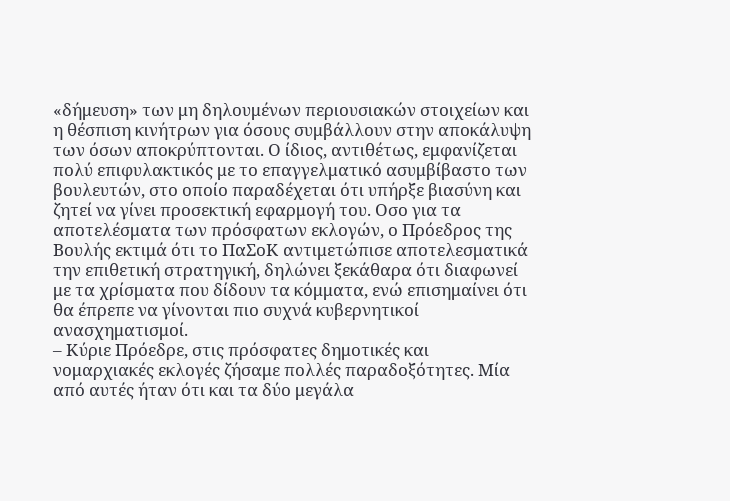«δήμευση» των μη δηλουμένων περιουσιακών στοιχείων και η θέσπιση κινήτρων για όσους συμβάλλουν στην αποκάλυψη των όσων αποκρύπτονται. Ο ίδιος, αντιθέτως, εμφανίζεται πολύ επιφυλακτικός με το επαγγελματικό ασυμβίβαστο των βουλευτών, στο οποίο παραδέχεται ότι υπήρξε βιασύνη και ζητεί να γίνει προσεκτική εφαρμογή του. Οσο για τα αποτελέσματα των πρόσφατων εκλογών, ο Πρόεδρος της Βουλής εκτιμά ότι το ΠαΣοΚ αντιμετώπισε αποτελεσματικά την επιθετική στρατηγική, δηλώνει ξεκάθαρα ότι διαφωνεί με τα χρίσματα που δίδουν τα κόμματα, ενώ επισημαίνει ότι θα έπρεπε να γίνονται πιο συχνά κυβερνητικοί ανασχηματισμοί.
– Κύριε Πρόεδρε, στις πρόσφατες δημοτικές και νομαρχιακές εκλογές ζήσαμε πολλές παραδοξότητες. Μία από αυτές ήταν ότι και τα δύο μεγάλα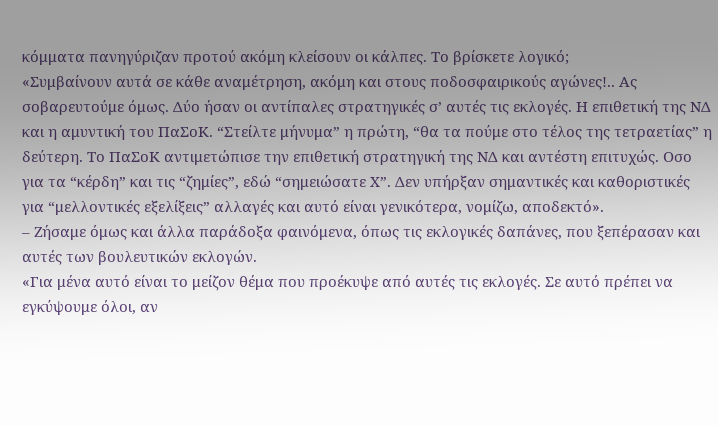κόμματα πανηγύριζαν προτού ακόμη κλείσουν οι κάλπες. Το βρίσκετε λογικό;
«Συμβαίνουν αυτά σε κάθε αναμέτρηση, ακόμη και στους ποδοσφαιρικούς αγώνες!.. Ας σοβαρευτούμε όμως. Δύο ήσαν οι αντίπαλες στρατηγικές σ’ αυτές τις εκλογές. Η επιθετική της ΝΔ και η αμυντική του ΠαΣοΚ. “Στείλτε μήνυμα” η πρώτη, “θα τα πούμε στο τέλος της τετραετίας” η δεύτερη. Το ΠαΣοΚ αντιμετώπισε την επιθετική στρατηγική της ΝΔ και αντέστη επιτυχώς. Οσο για τα “κέρδη” και τις “ζημίες”, εδώ “σημειώσατε Χ”. Δεν υπήρξαν σημαντικές και καθοριστικές για “μελλοντικές εξελίξεις” αλλαγές και αυτό είναι γενικότερα, νομίζω, αποδεκτό».
– Ζήσαμε όμως και άλλα παράδοξα φαινόμενα, όπως τις εκλογικές δαπάνες, που ξεπέρασαν και αυτές των βουλευτικών εκλογών.
«Για μένα αυτό είναι το μείζον θέμα που προέκυψε από αυτές τις εκλογές. Σε αυτό πρέπει να εγκύψουμε όλοι, αν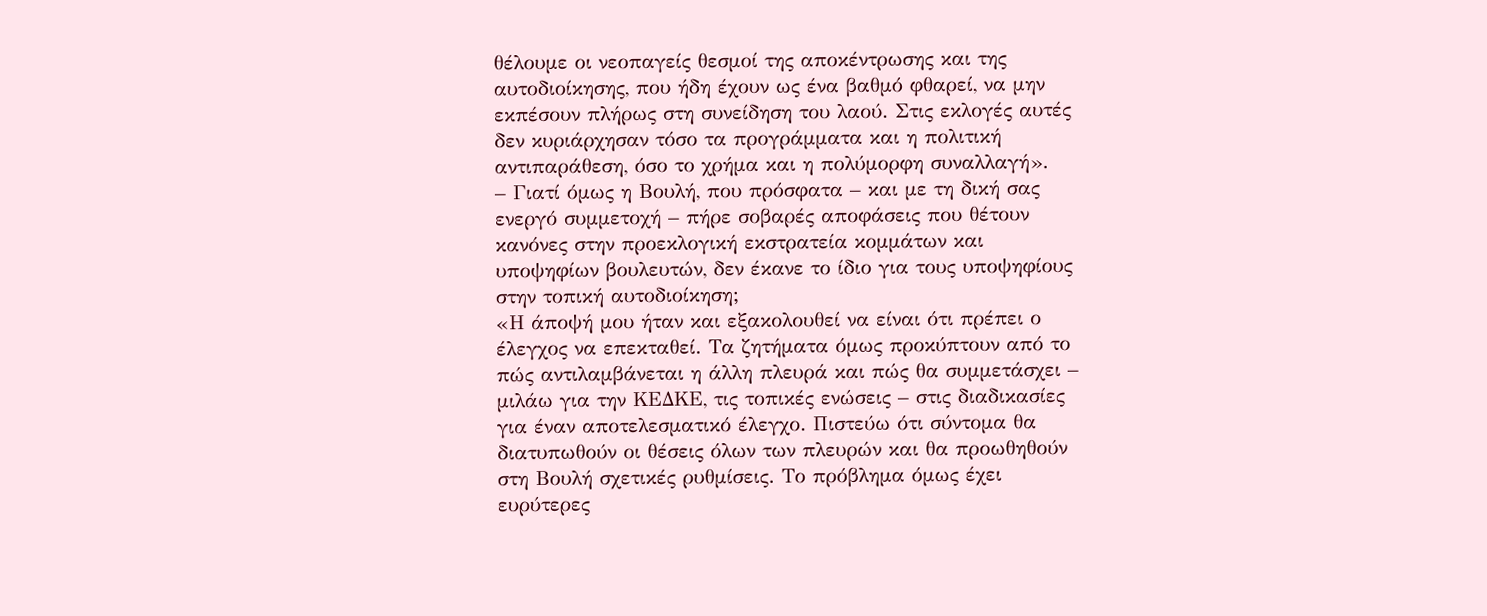θέλουμε οι νεοπαγείς θεσμοί της αποκέντρωσης και της αυτοδιοίκησης, που ήδη έχουν ως ένα βαθμό φθαρεί, να μην εκπέσουν πλήρως στη συνείδηση του λαού. Στις εκλογές αυτές δεν κυριάρχησαν τόσο τα προγράμματα και η πολιτική αντιπαράθεση, όσο το χρήμα και η πολύμορφη συναλλαγή».
– Γιατί όμως η Βουλή, που πρόσφατα – και με τη δική σας ενεργό συμμετοχή – πήρε σοβαρές αποφάσεις που θέτουν κανόνες στην προεκλογική εκστρατεία κομμάτων και υποψηφίων βουλευτών, δεν έκανε το ίδιο για τους υποψηφίους στην τοπική αυτοδιοίκηση;
«Η άποψή μου ήταν και εξακολουθεί να είναι ότι πρέπει ο έλεγχος να επεκταθεί. Τα ζητήματα όμως προκύπτουν από το πώς αντιλαμβάνεται η άλλη πλευρά και πώς θα συμμετάσχει – μιλάω για την ΚΕΔΚΕ, τις τοπικές ενώσεις – στις διαδικασίες για έναν αποτελεσματικό έλεγχο. Πιστεύω ότι σύντομα θα διατυπωθούν οι θέσεις όλων των πλευρών και θα προωθηθούν στη Βουλή σχετικές ρυθμίσεις. Το πρόβλημα όμως έχει ευρύτερες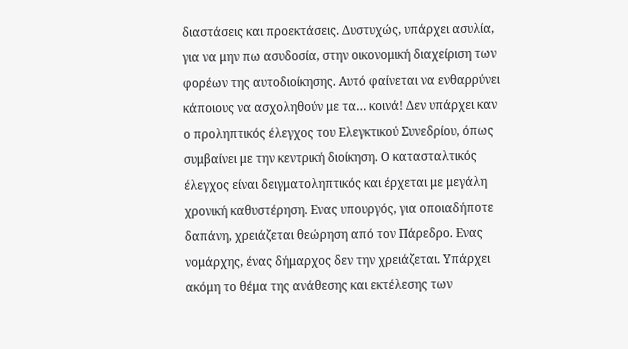διαστάσεις και προεκτάσεις. Δυστυχώς, υπάρχει ασυλία, για να μην πω ασυδοσία, στην οικονομική διαχείριση των φορέων της αυτοδιοίκησης. Αυτό φαίνεται να ενθαρρύνει κάποιους να ασχοληθούν με τα… κοινά! Δεν υπάρχει καν ο προληπτικός έλεγχος του Ελεγκτικού Συνεδρίου, όπως συμβαίνει με την κεντρική διοίκηση. Ο κατασταλτικός έλεγχος είναι δειγματοληπτικός και έρχεται με μεγάλη χρονική καθυστέρηση. Ενας υπουργός, για οποιαδήποτε δαπάνη, χρειάζεται θεώρηση από τον Πάρεδρο. Ενας νομάρχης, ένας δήμαρχος δεν την χρειάζεται. Υπάρχει ακόμη το θέμα της ανάθεσης και εκτέλεσης των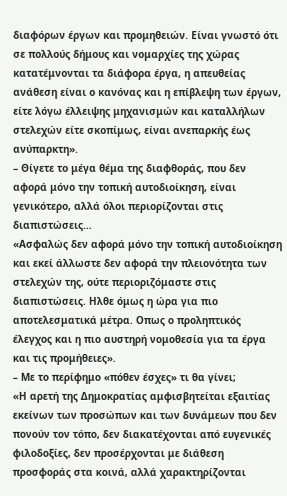διαφόρων έργων και προμηθειών. Είναι γνωστό ότι σε πολλούς δήμους και νομαρχίες της χώρας κατατέμνονται τα διάφορα έργα, η απευθείας ανάθεση είναι ο κανόνας και η επίβλεψη των έργων, είτε λόγω έλλειψης μηχανισμών και καταλλήλων στελεχών είτε σκοπίμως, είναι ανεπαρκής έως ανύπαρκτη».
– Θίγετε το μέγα θέμα της διαφθοράς, που δεν αφορά μόνο την τοπική αυτοδιοίκηση, είναι γενικότερο, αλλά όλοι περιορίζονται στις διαπιστώσεις…
«Ασφαλώς δεν αφορά μόνο την τοπική αυτοδιοίκηση και εκεί άλλωστε δεν αφορά την πλειονότητα των στελεχών της, ούτε περιοριζόμαστε στις διαπιστώσεις. Ηλθε όμως η ώρα για πιο αποτελεσματικά μέτρα. Οπως ο προληπτικός έλεγχος και η πιο αυστηρή νομοθεσία για τα έργα και τις προμήθειες».
– Με το περίφημο «πόθεν έσχες» τι θα γίνει;
«Η αρετή της Δημοκρατίας αμφισβητείται εξαιτίας εκείνων των προσώπων και των δυνάμεων που δεν πονούν τον τόπο, δεν διακατέχονται από ευγενικές φιλοδοξίες, δεν προσέρχονται με διάθεση προσφοράς στα κοινά, αλλά χαρακτηρίζονται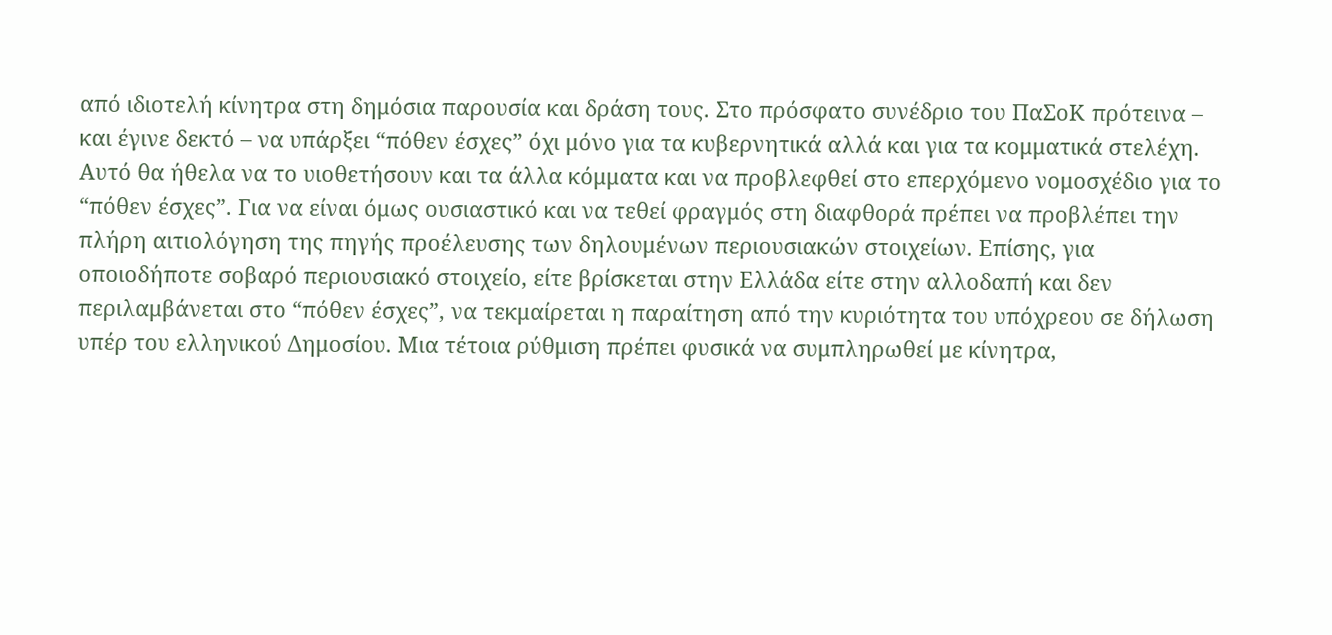από ιδιοτελή κίνητρα στη δημόσια παρουσία και δράση τους. Στο πρόσφατο συνέδριο του ΠαΣοΚ πρότεινα – και έγινε δεκτό – να υπάρξει “πόθεν έσχες” όχι μόνο για τα κυβερνητικά αλλά και για τα κομματικά στελέχη. Αυτό θα ήθελα να το υιοθετήσουν και τα άλλα κόμματα και να προβλεφθεί στο επερχόμενο νομοσχέδιο για το “πόθεν έσχες”. Για να είναι όμως ουσιαστικό και να τεθεί φραγμός στη διαφθορά πρέπει να προβλέπει την πλήρη αιτιολόγηση της πηγής προέλευσης των δηλουμένων περιουσιακών στοιχείων. Επίσης, για οποιοδήποτε σοβαρό περιουσιακό στοιχείο, είτε βρίσκεται στην Ελλάδα είτε στην αλλοδαπή και δεν περιλαμβάνεται στο “πόθεν έσχες”, να τεκμαίρεται η παραίτηση από την κυριότητα του υπόχρεου σε δήλωση υπέρ του ελληνικού Δημοσίου. Μια τέτοια ρύθμιση πρέπει φυσικά να συμπληρωθεί με κίνητρα,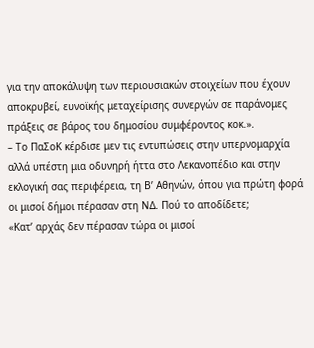για την αποκάλυψη των περιουσιακών στοιχείων που έχουν αποκρυβεί, ευνοϊκής μεταχείρισης συνεργών σε παράνομες πράξεις σε βάρος του δημοσίου συμφέροντος κοκ.».
– Το ΠαΣοΚ κέρδισε μεν τις εντυπώσεις στην υπερνομαρχία αλλά υπέστη μια οδυνηρή ήττα στο Λεκανοπέδιο και στην εκλογική σας περιφέρεια, τη Β’ Αθηνών, όπου για πρώτη φορά οι μισοί δήμοι πέρασαν στη ΝΔ. Πού το αποδίδετε;
«Κατ’ αρχάς δεν πέρασαν τώρα οι μισοί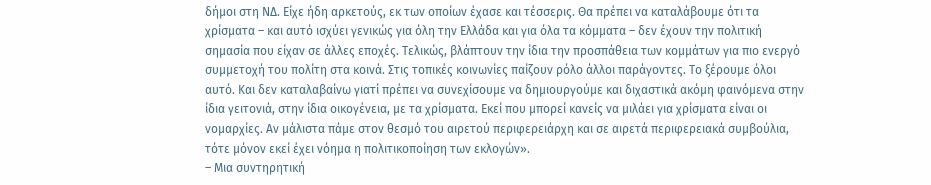δήμοι στη ΝΔ. Είχε ήδη αρκετούς, εκ των οποίων έχασε και τέσσερις. Θα πρέπει να καταλάβουμε ότι τα χρίσματα – και αυτό ισχύει γενικώς για όλη την Ελλάδα και για όλα τα κόμματα – δεν έχουν την πολιτική σημασία που είχαν σε άλλες εποχές. Τελικώς, βλάπτουν την ίδια την προσπάθεια των κομμάτων για πιο ενεργό συμμετοχή του πολίτη στα κοινά. Στις τοπικές κοινωνίες παίζουν ρόλο άλλοι παράγοντες. Το ξέρουμε όλοι αυτό. Και δεν καταλαβαίνω γιατί πρέπει να συνεχίσουμε να δημιουργούμε και διχαστικά ακόμη φαινόμενα στην ίδια γειτονιά, στην ίδια οικογένεια, με τα χρίσματα. Εκεί που μπορεί κανείς να μιλάει για χρίσματα είναι οι νομαρχίες. Αν μάλιστα πάμε στον θεσμό του αιρετού περιφερειάρχη και σε αιρετά περιφερειακά συμβούλια, τότε μόνον εκεί έχει νόημα η πολιτικοποίηση των εκλογών».
– Μια συντηρητική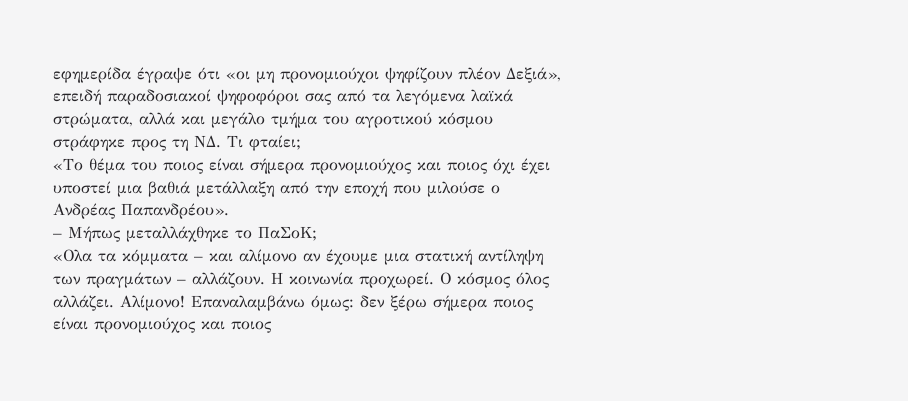εφημερίδα έγραψε ότι «οι μη προνομιούχοι ψηφίζουν πλέον Δεξιά», επειδή παραδοσιακοί ψηφοφόροι σας από τα λεγόμενα λαϊκά στρώματα, αλλά και μεγάλο τμήμα του αγροτικού κόσμου στράφηκε προς τη ΝΔ. Τι φταίει;
«Το θέμα του ποιος είναι σήμερα προνομιούχος και ποιος όχι έχει υποστεί μια βαθιά μετάλλαξη από την εποχή που μιλούσε ο Ανδρέας Παπανδρέου».
– Μήπως μεταλλάχθηκε το ΠαΣοΚ;
«Ολα τα κόμματα – και αλίμονο αν έχουμε μια στατική αντίληψη των πραγμάτων – αλλάζουν. Η κοινωνία προχωρεί. Ο κόσμος όλος αλλάζει. Αλίμονο! Επαναλαμβάνω όμως: δεν ξέρω σήμερα ποιος είναι προνομιούχος και ποιος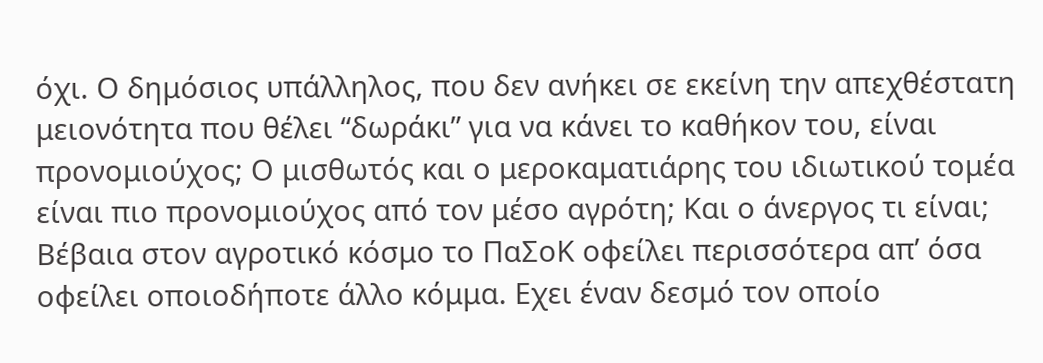όχι. Ο δημόσιος υπάλληλος, που δεν ανήκει σε εκείνη την απεχθέστατη μειονότητα που θέλει “δωράκι” για να κάνει το καθήκον του, είναι προνομιούχος; Ο μισθωτός και ο μεροκαματιάρης του ιδιωτικού τομέα είναι πιο προνομιούχος από τον μέσο αγρότη; Και ο άνεργος τι είναι; Βέβαια στον αγροτικό κόσμο το ΠαΣοΚ οφείλει περισσότερα απ’ όσα οφείλει οποιοδήποτε άλλο κόμμα. Εχει έναν δεσμό τον οποίο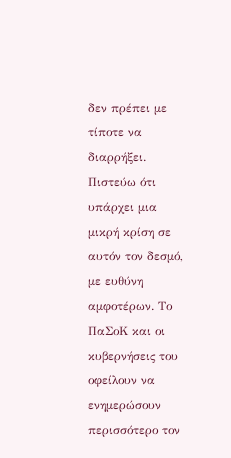δεν πρέπει με τίποτε να διαρρήξει. Πιστεύω ότι υπάρχει μια μικρή κρίση σε αυτόν τον δεσμό, με ευθύνη αμφοτέρων. Το ΠαΣοΚ και οι κυβερνήσεις του οφείλουν να ενημερώσουν περισσότερο τον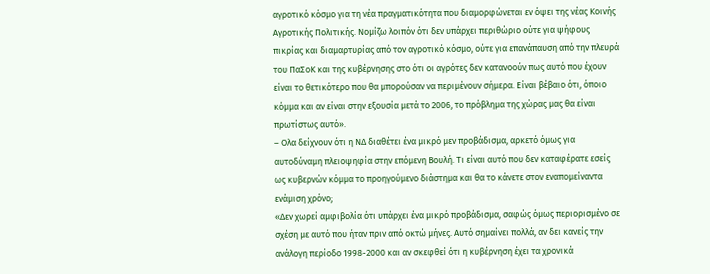αγροτικό κόσμο για τη νέα πραγματικότητα που διαμορφώνεται εν όψει της νέας Κοινής Αγροτικής Πολιτικής. Νομίζω λοιπόν ότι δεν υπάρχει περιθώριο ούτε για ψήφους πικρίας και διαμαρτυρίας από τον αγροτικό κόσμο, ούτε για επανάπαυση από την πλευρά του ΠαΣοΚ και της κυβέρνησης στο ότι οι αγρότες δεν κατανοούν πως αυτό που έχουν είναι το θετικότερο που θα μπορούσαν να περιμένουν σήμερα. Είναι βέβαιο ότι, όποιο κόμμα και αν είναι στην εξουσία μετά το 2006, το πρόβλημα της χώρας μας θα είναι πρωτίστως αυτό».
– Ολα δείχνουν ότι η ΝΔ διαθέτει ένα μικρό μεν προβάδισμα, αρκετό όμως για αυτοδύναμη πλειοψηφία στην επόμενη Βουλή. Τι είναι αυτό που δεν καταφέρατε εσείς ως κυβερνών κόμμα το προηγούμενο διάστημα και θα το κάνετε στον εναπομείναντα ενάμιση χρόνο;
«Δεν χωρεί αμφιβολία ότι υπάρχει ένα μικρό προβάδισμα, σαφώς όμως περιορισμένο σε σχέση με αυτό που ήταν πριν από οκτώ μήνες. Αυτό σημαίνει πολλά, αν δει κανείς την ανάλογη περίοδο 1998-2000 και αν σκεφθεί ότι η κυβέρνηση έχει τα χρονικά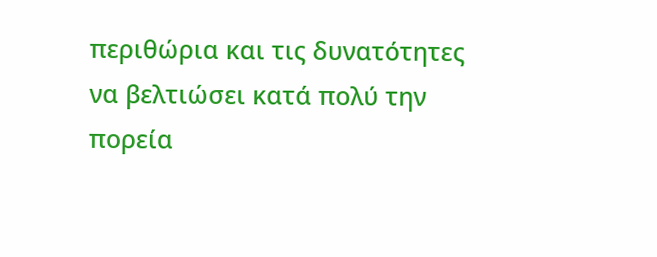περιθώρια και τις δυνατότητες να βελτιώσει κατά πολύ την πορεία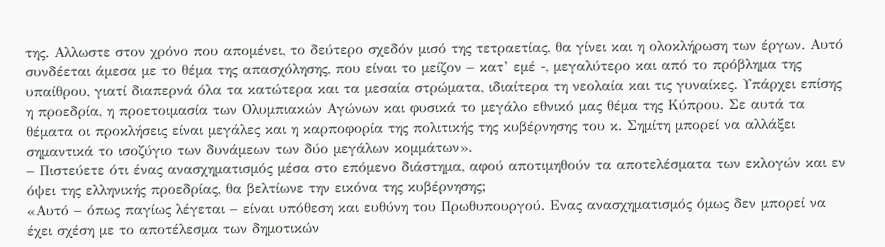της. Αλλωστε στον χρόνο που απομένει, το δεύτερο σχεδόν μισό της τετραετίας, θα γίνει και η ολοκλήρωση των έργων. Αυτό συνδέεται άμεσα με το θέμα της απασχόλησης, που είναι το μείζον – κατ’ εμέ -, μεγαλύτερο και από το πρόβλημα της υπαίθρου, γιατί διαπερνά όλα τα κατώτερα και τα μεσαία στρώματα, ιδιαίτερα τη νεολαία και τις γυναίκες. Υπάρχει επίσης η προεδρία, η προετοιμασία των Ολυμπιακών Αγώνων και φυσικά το μεγάλο εθνικό μας θέμα της Κύπρου. Σε αυτά τα θέματα οι προκλήσεις είναι μεγάλες και η καρποφορία της πολιτικής της κυβέρνησης του κ. Σημίτη μπορεί να αλλάξει σημαντικά το ισοζύγιο των δυνάμεων των δύο μεγάλων κομμάτων».
– Πιστεύετε ότι ένας ανασχηματισμός μέσα στο επόμενο διάστημα, αφού αποτιμηθούν τα αποτελέσματα των εκλογών και εν όψει της ελληνικής προεδρίας, θα βελτίωνε την εικόνα της κυβέρνησης;
«Αυτό – όπως παγίως λέγεται – είναι υπόθεση και ευθύνη του Πρωθυπουργού. Ενας ανασχηματισμός όμως δεν μπορεί να έχει σχέση με το αποτέλεσμα των δημοτικών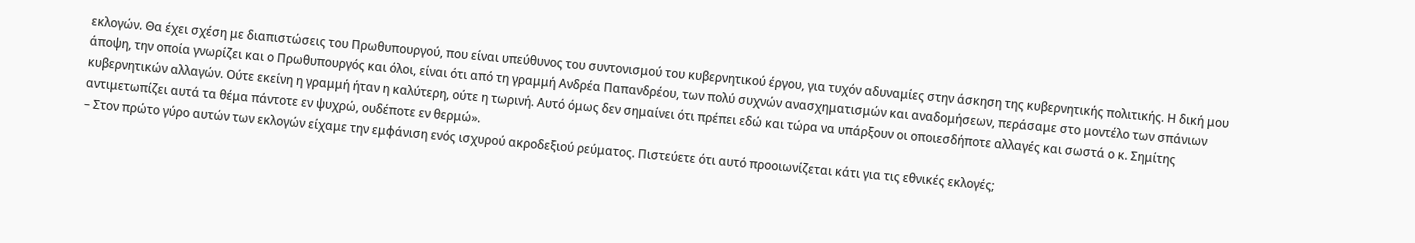εκλογών. Θα έχει σχέση με διαπιστώσεις του Πρωθυπουργού, που είναι υπεύθυνος του συντονισμού του κυβερνητικού έργου, για τυχόν αδυναμίες στην άσκηση της κυβερνητικής πολιτικής. Η δική μου άποψη, την οποία γνωρίζει και ο Πρωθυπουργός και όλοι, είναι ότι από τη γραμμή Ανδρέα Παπανδρέου, των πολύ συχνών ανασχηματισμών και αναδομήσεων, περάσαμε στο μοντέλο των σπάνιων κυβερνητικών αλλαγών. Ούτε εκείνη η γραμμή ήταν η καλύτερη, ούτε η τωρινή. Αυτό όμως δεν σημαίνει ότι πρέπει εδώ και τώρα να υπάρξουν οι οποιεσδήποτε αλλαγές και σωστά ο κ. Σημίτης αντιμετωπίζει αυτά τα θέμα πάντοτε εν ψυχρώ, ουδέποτε εν θερμώ».
– Στον πρώτο γύρο αυτών των εκλογών είχαμε την εμφάνιση ενός ισχυρού ακροδεξιού ρεύματος. Πιστεύετε ότι αυτό προοιωνίζεται κάτι για τις εθνικές εκλογές;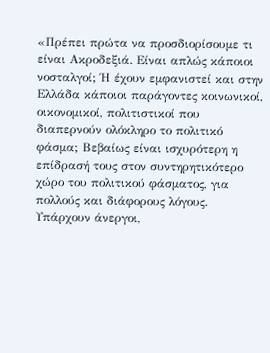«Πρέπει πρώτα να προσδιορίσουμε τι είναι Ακροδεξιά. Είναι απλώς κάποιοι νοσταλγοί; Ή έχουν εμφανιστεί και στην Ελλάδα κάποιοι παράγοντες κοινωνικοί, οικονομικοί, πολιτιστικοί που διαπερνούν ολόκληρο το πολιτικό φάσμα; Βεβαίως είναι ισχυρότερη η επίδρασή τους στον συντηρητικότερο χώρο του πολιτικού φάσματος, για πολλούς και διάφορους λόγους. Υπάρχουν άνεργοι,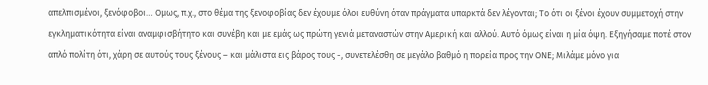απελπισμένοι, ξενόφοβοι… Ομως, π.χ., στο θέμα της ξενοφοβίας δεν έχουμε όλοι ευθύνη όταν πράγματα υπαρκτά δεν λέγονται; Το ότι οι ξένοι έχουν συμμετοχή στην εγκληματικότητα είναι αναμφισβήτητο και συνέβη και με εμάς ως πρώτη γενιά μεταναστών στην Αμερική και αλλού. Αυτό όμως είναι η μία όψη. Εξηγήσαμε ποτέ στον απλό πολίτη ότι, χάρη σε αυτούς τους ξένους – και μάλιστα εις βάρος τους -, συνετελέσθη σε μεγάλο βαθμό η πορεία προς την ΟΝΕ; Μιλάμε μόνο για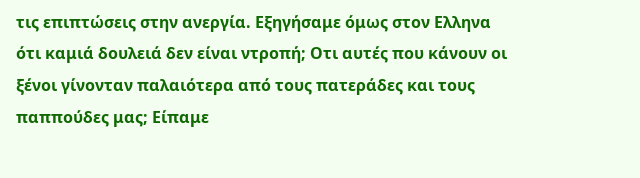τις επιπτώσεις στην ανεργία. Εξηγήσαμε όμως στον Ελληνα ότι καμιά δουλειά δεν είναι ντροπή; Οτι αυτές που κάνουν οι ξένοι γίνονταν παλαιότερα από τους πατεράδες και τους παππούδες μας; Είπαμε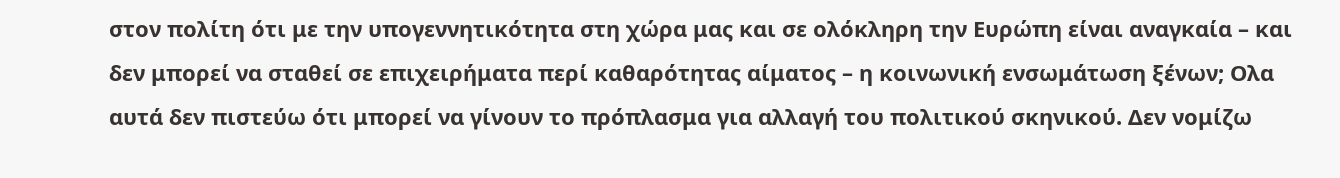στον πολίτη ότι με την υπογεννητικότητα στη χώρα μας και σε ολόκληρη την Ευρώπη είναι αναγκαία – και δεν μπορεί να σταθεί σε επιχειρήματα περί καθαρότητας αίματος – η κοινωνική ενσωμάτωση ξένων; Ολα αυτά δεν πιστεύω ότι μπορεί να γίνουν το πρόπλασμα για αλλαγή του πολιτικού σκηνικού. Δεν νομίζω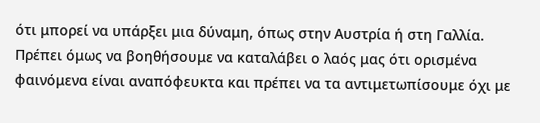ότι μπορεί να υπάρξει μια δύναμη, όπως στην Αυστρία ή στη Γαλλία. Πρέπει όμως να βοηθήσουμε να καταλάβει ο λαός μας ότι ορισμένα φαινόμενα είναι αναπόφευκτα και πρέπει να τα αντιμετωπίσουμε όχι με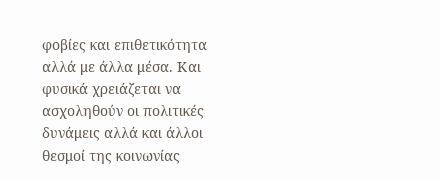φοβίες και επιθετικότητα αλλά με άλλα μέσα. Και φυσικά χρειάζεται να ασχοληθούν οι πολιτικές δυνάμεις αλλά και άλλοι θεσμοί της κοινωνίας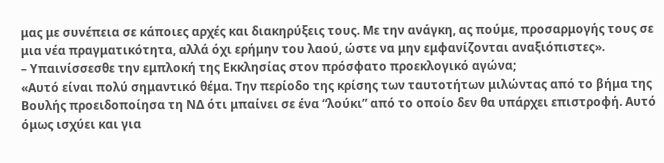μας με συνέπεια σε κάποιες αρχές και διακηρύξεις τους. Με την ανάγκη, ας πούμε, προσαρμογής τους σε μια νέα πραγματικότητα, αλλά όχι ερήμην του λαού, ώστε να μην εμφανίζονται αναξιόπιστες».
– Υπαινίσσεσθε την εμπλοκή της Εκκλησίας στον πρόσφατο προεκλογικό αγώνα;
«Αυτό είναι πολύ σημαντικό θέμα. Την περίοδο της κρίσης των ταυτοτήτων μιλώντας από το βήμα της Βουλής προειδοποίησα τη ΝΔ ότι μπαίνει σε ένα “λούκι” από το οποίο δεν θα υπάρχει επιστροφή. Αυτό όμως ισχύει και για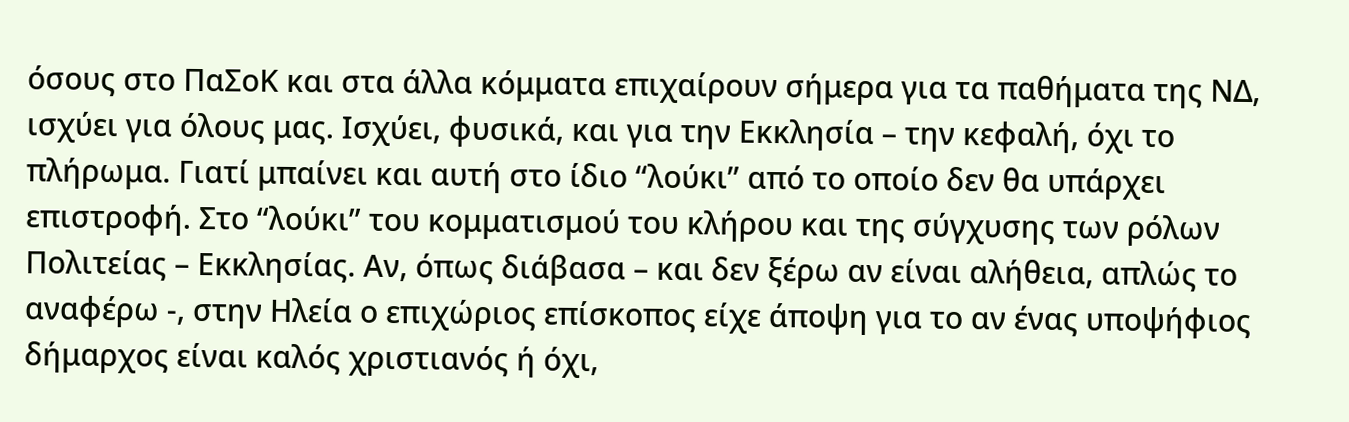όσους στο ΠαΣοΚ και στα άλλα κόμματα επιχαίρουν σήμερα για τα παθήματα της ΝΔ, ισχύει για όλους μας. Ισχύει, φυσικά, και για την Εκκλησία – την κεφαλή, όχι το πλήρωμα. Γιατί μπαίνει και αυτή στο ίδιο “λούκι” από το οποίο δεν θα υπάρχει επιστροφή. Στο “λούκι” του κομματισμού του κλήρου και της σύγχυσης των ρόλων Πολιτείας – Εκκλησίας. Αν, όπως διάβασα – και δεν ξέρω αν είναι αλήθεια, απλώς το αναφέρω -, στην Ηλεία ο επιχώριος επίσκοπος είχε άποψη για το αν ένας υποψήφιος δήμαρχος είναι καλός χριστιανός ή όχι,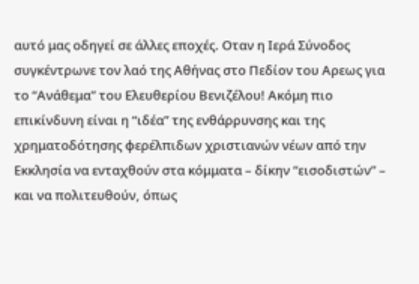αυτό μας οδηγεί σε άλλες εποχές. Οταν η Ιερά Σύνοδος συγκέντρωνε τον λαό της Αθήνας στο Πεδίον του Αρεως για το “Ανάθεμα” του Ελευθερίου Βενιζέλου! Ακόμη πιο επικίνδυνη είναι η “ιδέα” της ενθάρρυνσης και της χρηματοδότησης φερέλπιδων χριστιανών νέων από την Εκκλησία να ενταχθούν στα κόμματα – δίκην “εισοδιστών” – και να πολιτευθούν, όπως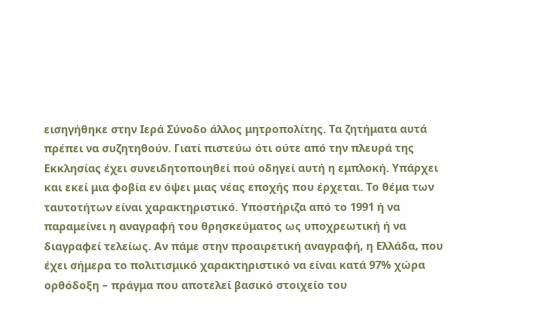εισηγήθηκε στην Ιερά Σύνοδο άλλος μητροπολίτης. Τα ζητήματα αυτά πρέπει να συζητηθούν. Γιατί πιστεύω ότι ούτε από την πλευρά της Εκκλησίας έχει συνειδητοποιηθεί πού οδηγεί αυτή η εμπλοκή. Υπάρχει και εκεί μια φοβία εν όψει μιας νέας εποχής που έρχεται. Το θέμα των ταυτοτήτων είναι χαρακτηριστικό. Υποστήριζα από το 1991 ή να παραμείνει η αναγραφή του θρησκεύματος ως υποχρεωτική ή να διαγραφεί τελείως. Αν πάμε στην προαιρετική αναγραφή, η Ελλάδα, που έχει σήμερα το πολιτισμικό χαρακτηριστικό να είναι κατά 97% χώρα ορθόδοξη – πράγμα που αποτελεί βασικό στοιχείο του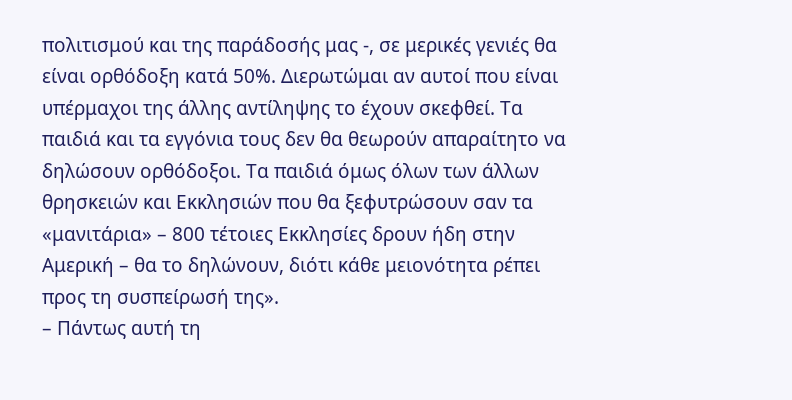πολιτισμού και της παράδοσής μας -, σε μερικές γενιές θα είναι ορθόδοξη κατά 50%. Διερωτώμαι αν αυτοί που είναι υπέρμαχοι της άλλης αντίληψης το έχουν σκεφθεί. Τα παιδιά και τα εγγόνια τους δεν θα θεωρούν απαραίτητο να δηλώσουν ορθόδοξοι. Τα παιδιά όμως όλων των άλλων θρησκειών και Εκκλησιών που θα ξεφυτρώσουν σαν τα «μανιτάρια» – 800 τέτοιες Εκκλησίες δρουν ήδη στην Αμερική – θα το δηλώνουν, διότι κάθε μειονότητα ρέπει προς τη συσπείρωσή της».
– Πάντως αυτή τη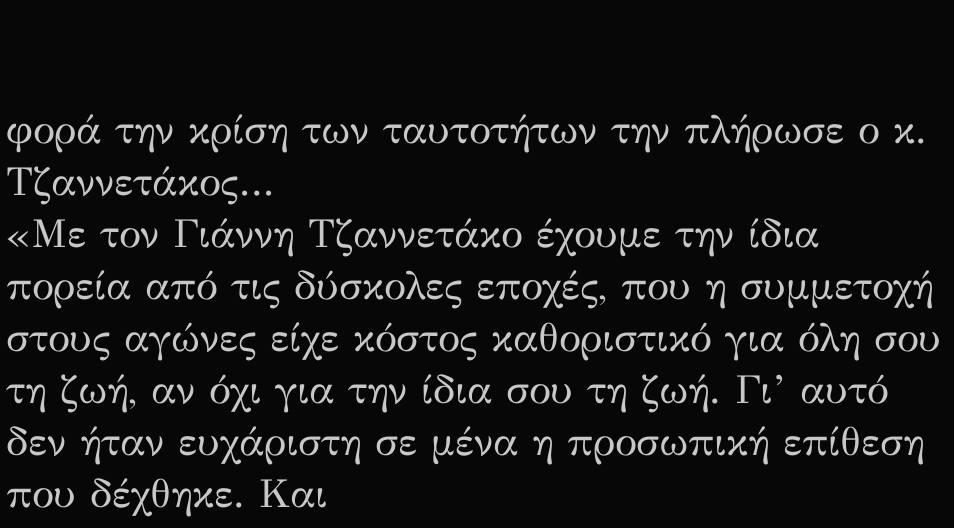φορά την κρίση των ταυτοτήτων την πλήρωσε ο κ. Τζαννετάκος…
«Με τον Γιάννη Τζαννετάκο έχουμε την ίδια πορεία από τις δύσκολες εποχές, που η συμμετοχή στους αγώνες είχε κόστος καθοριστικό για όλη σου τη ζωή, αν όχι για την ίδια σου τη ζωή. Γι’ αυτό δεν ήταν ευχάριστη σε μένα η προσωπική επίθεση που δέχθηκε. Και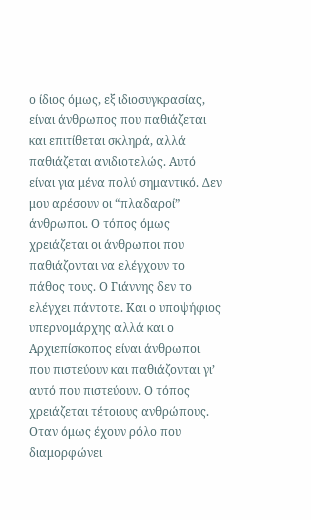ο ίδιος όμως, εξ ιδιοσυγκρασίας, είναι άνθρωπος που παθιάζεται και επιτίθεται σκληρά, αλλά παθιάζεται ανιδιοτελώς. Αυτό είναι για μένα πολύ σημαντικό. Δεν μου αρέσουν οι “πλαδαροί” άνθρωποι. Ο τόπος όμως χρειάζεται οι άνθρωποι που παθιάζονται να ελέγχουν το πάθος τους. Ο Γιάννης δεν το ελέγχει πάντοτε. Και ο υποψήφιος υπερνομάρχης αλλά και ο Αρχιεπίσκοπος είναι άνθρωποι που πιστεύουν και παθιάζονται γι’ αυτό που πιστεύουν. Ο τόπος χρειάζεται τέτοιους ανθρώπους. Οταν όμως έχουν ρόλο που διαμορφώνει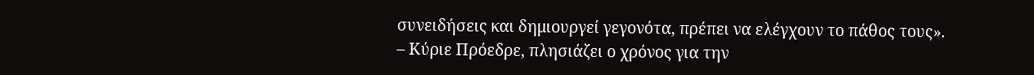συνειδήσεις και δημιουργεί γεγονότα, πρέπει να ελέγχουν το πάθος τους».
– Κύριε Πρόεδρε, πλησιάζει ο χρόνος για την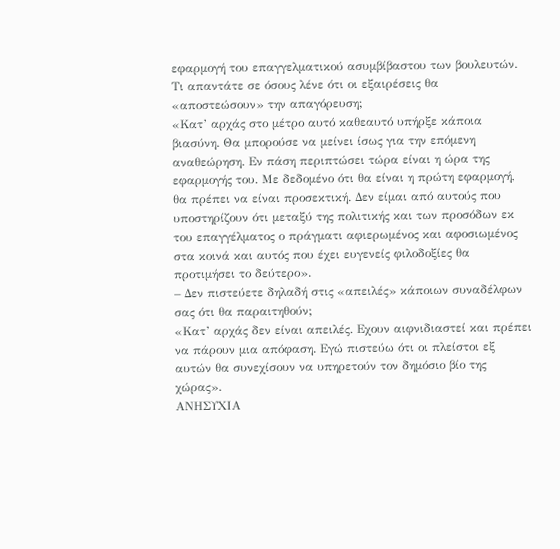εφαρμογή του επαγγελματικού ασυμβίβαστου των βουλευτών. Τι απαντάτε σε όσους λένε ότι οι εξαιρέσεις θα «αποστεώσουν» την απαγόρευση;
«Κατ’ αρχάς στο μέτρο αυτό καθεαυτό υπήρξε κάποια βιασύνη. Θα μπορούσε να μείνει ίσως για την επόμενη αναθεώρηση. Εν πάση περιπτώσει τώρα είναι η ώρα της εφαρμογής του. Με δεδομένο ότι θα είναι η πρώτη εφαρμογή, θα πρέπει να είναι προσεκτική. Δεν είμαι από αυτούς που υποστηρίζουν ότι μεταξύ της πολιτικής και των προσόδων εκ του επαγγέλματος ο πράγματι αφιερωμένος και αφοσιωμένος στα κοινά και αυτός που έχει ευγενείς φιλοδοξίες θα προτιμήσει το δεύτερο».
– Δεν πιστεύετε δηλαδή στις «απειλές» κάποιων συναδέλφων σας ότι θα παραιτηθούν;
«Κατ’ αρχάς δεν είναι απειλές. Εχουν αιφνιδιαστεί και πρέπει να πάρουν μια απόφαση. Εγώ πιστεύω ότι οι πλείστοι εξ αυτών θα συνεχίσουν να υπηρετούν τον δημόσιο βίο της χώρας».
ΑΝΗΣΥΧΙΑ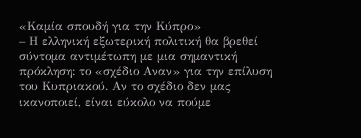«Καμία σπουδή για την Κύπρο»
– Η ελληνική εξωτερική πολιτική θα βρεθεί σύντομα αντιμέτωπη με μια σημαντική πρόκληση: το «σχέδιο Αναν» για την επίλυση του Κυπριακού. Αν το σχέδιο δεν μας ικανοποιεί, είναι εύκολο να πούμε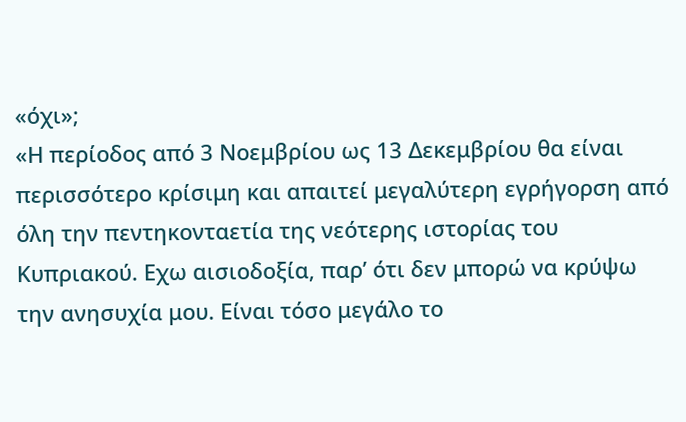«όχι»;
«Η περίοδος από 3 Νοεμβρίου ως 13 Δεκεμβρίου θα είναι περισσότερο κρίσιμη και απαιτεί μεγαλύτερη εγρήγορση από όλη την πεντηκονταετία της νεότερης ιστορίας του Κυπριακού. Εχω αισιοδοξία, παρ’ ότι δεν μπορώ να κρύψω την ανησυχία μου. Είναι τόσο μεγάλο το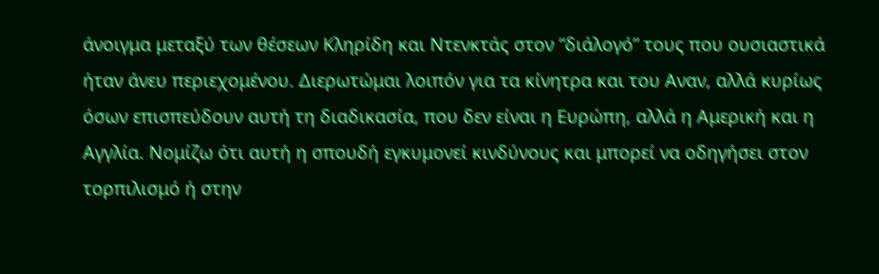άνοιγμα μεταξύ των θέσεων Κληρίδη και Ντενκτάς στον “διάλογό” τους που ουσιαστικά ήταν άνευ περιεχομένου. Διερωτώμαι λοιπόν για τα κίνητρα και του Αναν, αλλά κυρίως όσων επισπεύδουν αυτή τη διαδικασία, που δεν είναι η Ευρώπη, αλλά η Αμερική και η Αγγλία. Νομίζω ότι αυτή η σπουδή εγκυμονεί κινδύνους και μπορεί να οδηγήσει στον τορπιλισμό ή στην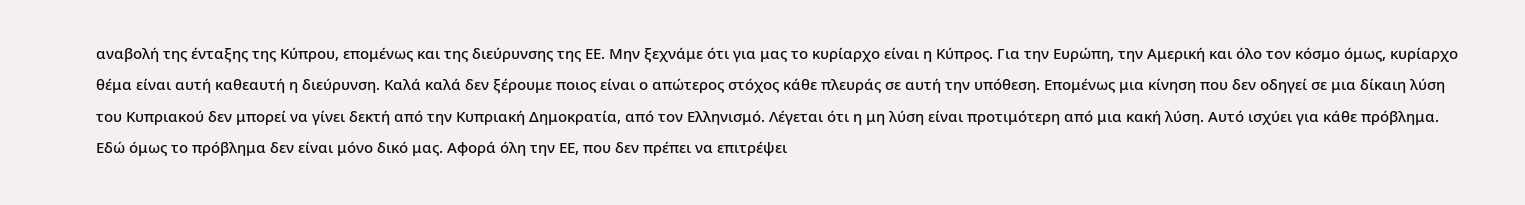αναβολή της ένταξης της Κύπρου, επομένως και της διεύρυνσης της ΕΕ. Μην ξεχνάμε ότι για μας το κυρίαρχο είναι η Κύπρος. Για την Ευρώπη, την Αμερική και όλο τον κόσμο όμως, κυρίαρχο θέμα είναι αυτή καθεαυτή η διεύρυνση. Καλά καλά δεν ξέρουμε ποιος είναι ο απώτερος στόχος κάθε πλευράς σε αυτή την υπόθεση. Επομένως μια κίνηση που δεν οδηγεί σε μια δίκαιη λύση του Κυπριακού δεν μπορεί να γίνει δεκτή από την Κυπριακή Δημοκρατία, από τον Ελληνισμό. Λέγεται ότι η μη λύση είναι προτιμότερη από μια κακή λύση. Αυτό ισχύει για κάθε πρόβλημα. Εδώ όμως το πρόβλημα δεν είναι μόνο δικό μας. Αφορά όλη την ΕΕ, που δεν πρέπει να επιτρέψει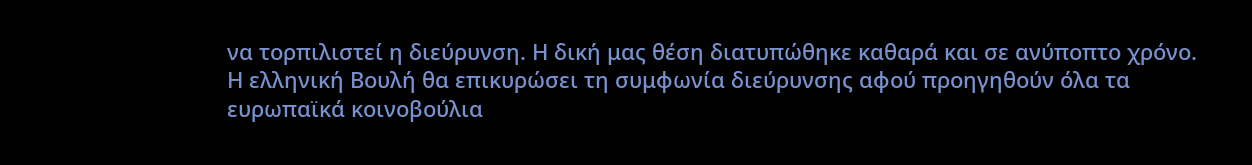να τορπιλιστεί η διεύρυνση. Η δική μας θέση διατυπώθηκε καθαρά και σε ανύποπτο χρόνο. Η ελληνική Βουλή θα επικυρώσει τη συμφωνία διεύρυνσης αφού προηγηθούν όλα τα ευρωπαϊκά κοινοβούλια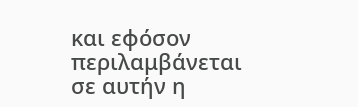και εφόσον περιλαμβάνεται σε αυτήν η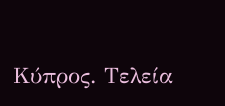Κύπρος. Τελεία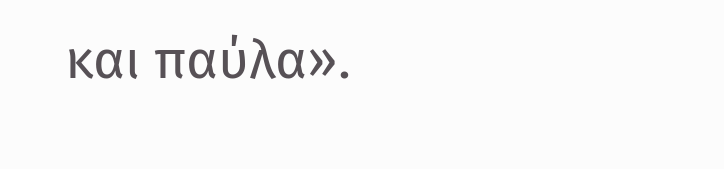και παύλα».